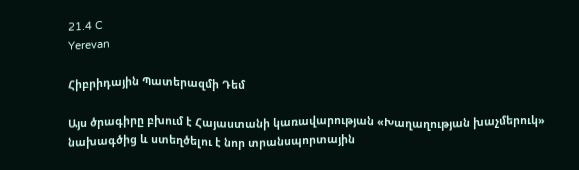21.4 C
Yerevan

Հիբրիդային Պատերազմի Դեմ

Այս ծրագիրը բխում է Հայաստանի կառավարության «Խաղաղության խաչմերուկ» նախագծից և ստեղծելու է նոր տրանսպորտային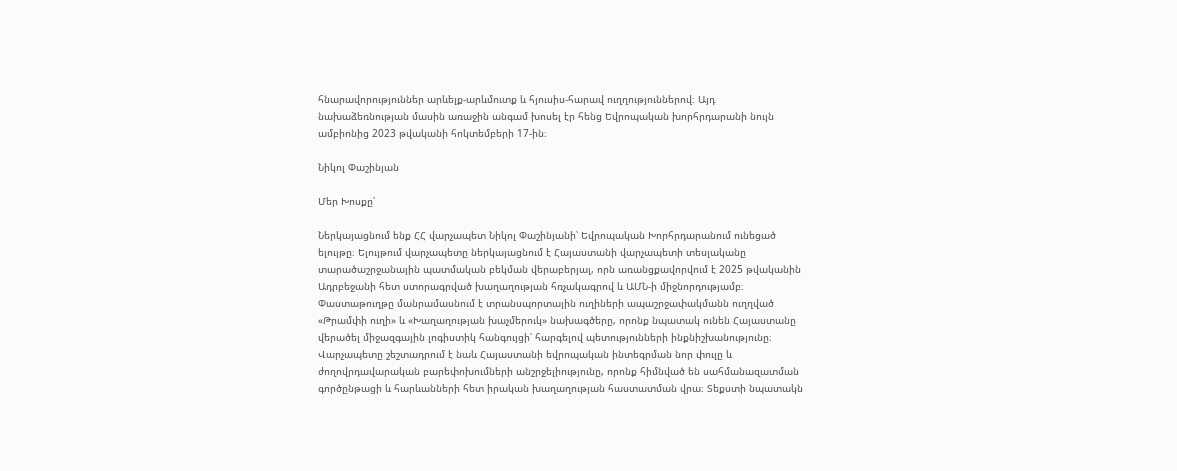հնարավորություններ արևելք-արևմուտք և հյուսիս-հարավ ուղղություններով։ Այդ նախաձեռնության մասին առաջին անգամ խոսել էր հենց Եվրոպական խորհրդարանի նույն ամբիոնից 2023 թվականի հոկտեմբերի 17-ին։

Նիկոլ Փաշինյան

Մեր Խոսքը՝

Ներկայացնում ենք ՀՀ վարչապետ Նիկոլ Փաշինյանի՝ Եվրոպական Խորհրդարանում ունեցած ելույթը։ Ելույթում վարչապետը ներկայացնում է Հայաստանի վարչապետի տեսլականը տարածաշրջանային պատմական բեկման վերաբերյալ, որն առանցքավորվում է 2025 թվականին Ադրբեջանի հետ ստորագրված խաղաղության հռչակագրով և ԱՄՆ‑ի միջնորդությամբ։ Փաստաթուղթը մանրամասնում է տրանսպորտային ուղիների ապաշրջափակմանն ուղղված «Թրամփի ուղի» և «Խաղաղության խաչմերուկ» նախագծերը, որոնք նպատակ ունեն Հայաստանը վերածել միջազգային լոգիստիկ հանգույցի՝ հարգելով պետությունների ինքնիշխանությունը։ Վարչապետը շեշտադրում է նաև Հայաստանի եվրոպական ինտեգրման նոր փուլը և ժողովրդավարական բարեփոխումների անշրջելիությունը, որոնք հիմնված են սահմանազատման գործընթացի և հարևանների հետ իրական խաղաղության հաստատման վրա։ Տեքստի նպատակն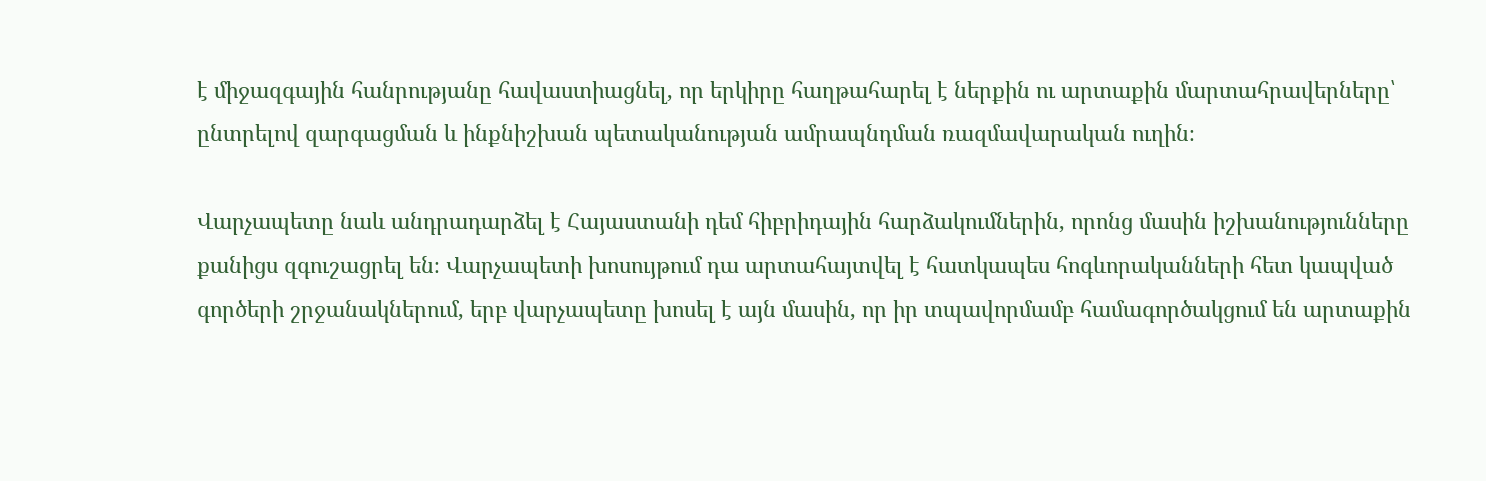է միջազգային հանրությանը հավաստիացնել, որ երկիրը հաղթահարել է ներքին ու արտաքին մարտահրավերները՝ ընտրելով զարգացման և ինքնիշխան պետականության ամրապնդման ռազմավարական ուղին։

Վարչապետը նաև անդրադարձել է Հայաստանի դեմ հիբրիդային հարձակումներին, որոնց մասին իշխանությունները քանիցս զգուշացրել են։ Վարչապետի խոսույթում դա արտահայտվել է հատկապես հոգևորականների հետ կապված գործերի շրջանակներում, երբ վարչապետը խոսել է այն մասին, որ իր տպավորմամբ համագործակցում են արտաքին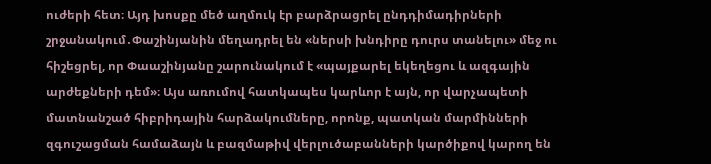ուժերի հետ։ Այդ խոսքը մեծ աղմուկ էր բարձրացրել ընդդիմադիրների շրջանակում․Փաշինյանին մեղադրել են «ներսի խնդիրը դուրս տանելու» մեջ ու հիշեցրել, որ Փաաշինյանը շարունակում է «պայքարել եկեղեցու և ազգային արժեքների դեմ»։ Այս առումով հատկապես կարևոր է այն, որ վարչապետի մատնանշած հիբրիդային հարձակումները, որոնք, պատկան մարմինների զգուշացման համաձայն և բազմաթիվ վերլուծաբանների կարծիքով կարող են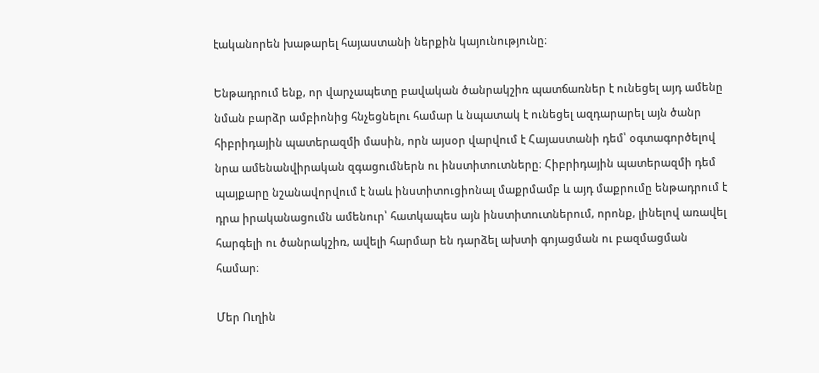էականորեն խաթարել հայաստանի ներքին կայունությունը։

Ենթադրում ենք, որ վարչապետը բավական ծանրակշիռ պատճառներ է ունեցել այդ ամենը նման բարձր ամբիոնից հնչեցնելու համար և նպատակ է ունեցել ազդարարել այն ծանր հիբրիդային պատերազմի մասին, որն այսօր վարվում է Հայաստանի դեմ՝ օգտագործելով նրա ամենանվիրական զգացումներն ու ինստիտուտները։ Հիբրիդային պատերազմի դեմ պայքարը նշանավորվում է նաև ինստիտուցիոնալ մաքրմամբ և այդ մաքրումը ենթադրում է դրա իրականացումն ամենուր՝ հատկապես այն ինստիտուտներում, որոնք, լինելով առավել հարգելի ու ծանրակշիռ, ավելի հարմար են դարձել ախտի գոյացման ու բազմացման համար։

Մեր Ուղին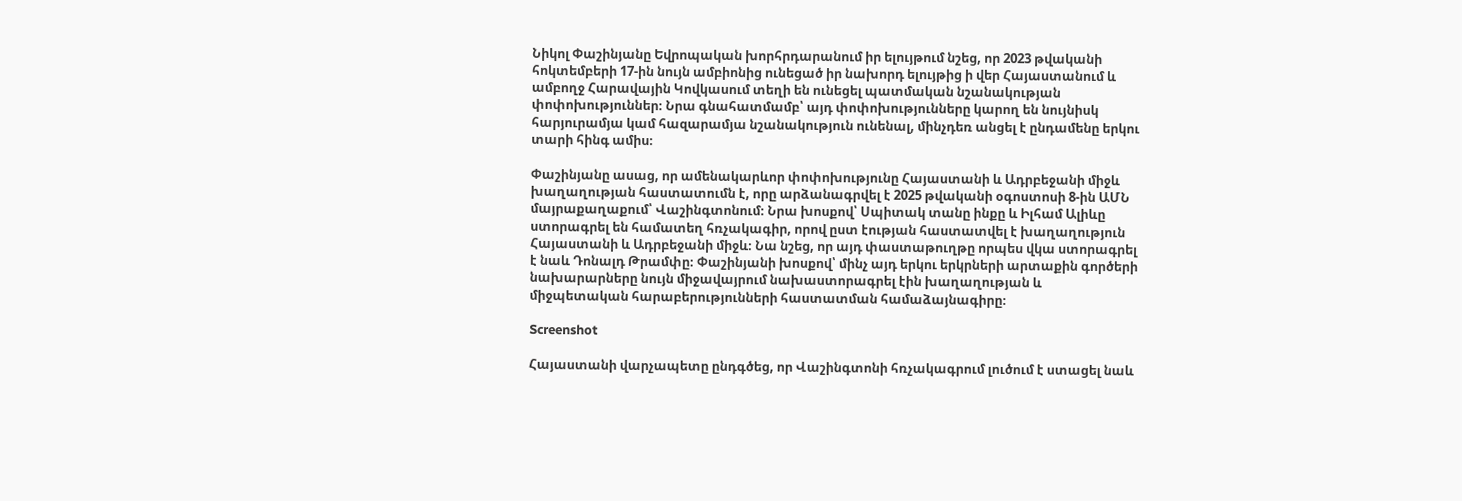Նիկոլ Փաշինյանը Եվրոպական խորհրդարանում իր ելույթում նշեց, որ 2023 թվականի հոկտեմբերի 17-ին նույն ամբիոնից ունեցած իր նախորդ ելույթից ի վեր Հայաստանում և ամբողջ Հարավային Կովկասում տեղի են ունեցել պատմական նշանակության փոփոխություններ։ Նրա գնահատմամբ՝ այդ փոփոխությունները կարող են նույնիսկ հարյուրամյա կամ հազարամյա նշանակություն ունենալ, մինչդեռ անցել է ընդամենը երկու տարի հինգ ամիս։

Փաշինյանը ասաց, որ ամենակարևոր փոփոխությունը Հայաստանի և Ադրբեջանի միջև խաղաղության հաստատումն է, որը արձանագրվել է 2025 թվականի օգոստոսի 8‑ին ԱՄՆ մայրաքաղաքում՝ Վաշինգտոնում։ Նրա խոսքով՝ Սպիտակ տանը ինքը և Իլհամ Ալիևը ստորագրել են համատեղ հռչակագիր, որով ըստ էության հաստատվել է խաղաղություն Հայաստանի և Ադրբեջանի միջև։ Նա նշեց, որ այդ փաստաթուղթը որպես վկա ստորագրել է նաև Դոնալդ Թրամփը։ Փաշինյանի խոսքով՝ մինչ այդ երկու երկրների արտաքին գործերի նախարարները նույն միջավայրում նախաստորագրել էին խաղաղության և միջպետական հարաբերությունների հաստատման համաձայնագիրը։

Screenshot

Հայաստանի վարչապետը ընդգծեց, որ Վաշինգտոնի հռչակագրում լուծում է ստացել նաև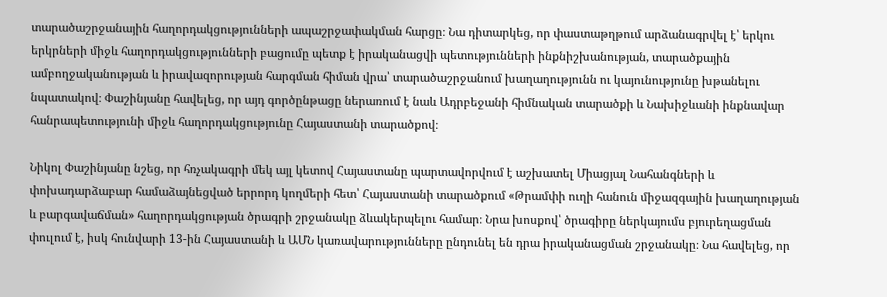տարածաշրջանային հաղորդակցությունների ապաշրջափակման հարցը։ Նա դիտարկեց, որ փաստաթղթում արձանագրվել է՝ երկու երկրների միջև հաղորդակցությունների բացումը պետք է իրականացվի պետությունների ինքնիշխանության, տարածքային ամբողջականության և իրավազորության հարգման հիման վրա՝ տարածաշրջանում խաղաղությունն ու կայունությունը խթանելու նպատակով։ Փաշինյանը հավելեց, որ այդ գործընթացը ներառում է նաև Ադրբեջանի հիմնական տարածքի և Նախիջևանի ինքնավար հանրապետությունի միջև հաղորդակցությունը Հայաստանի տարածքով։

Նիկոլ Փաշինյանը նշեց, որ հռչակագրի մեկ այլ կետով Հայաստանը պարտավորվում է աշխատել Միացյալ Նահանգների և փոխադարձաբար համաձայնեցված երրորդ կողմերի հետ՝ Հայաստանի տարածքում «Թրամփի ուղի հանուն միջազգային խաղաղության և բարգավաճման» հաղորդակցության ծրագրի շրջանակը ձևակերպելու համար։ Նրա խոսքով՝ ծրագիրը ներկայումս բյուրեղացման փուլում է, իսկ հունվարի 13-ին Հայաստանի և ԱՄՆ կառավարությունները ընդունել են դրա իրականացման շրջանակը։ Նա հավելեց, որ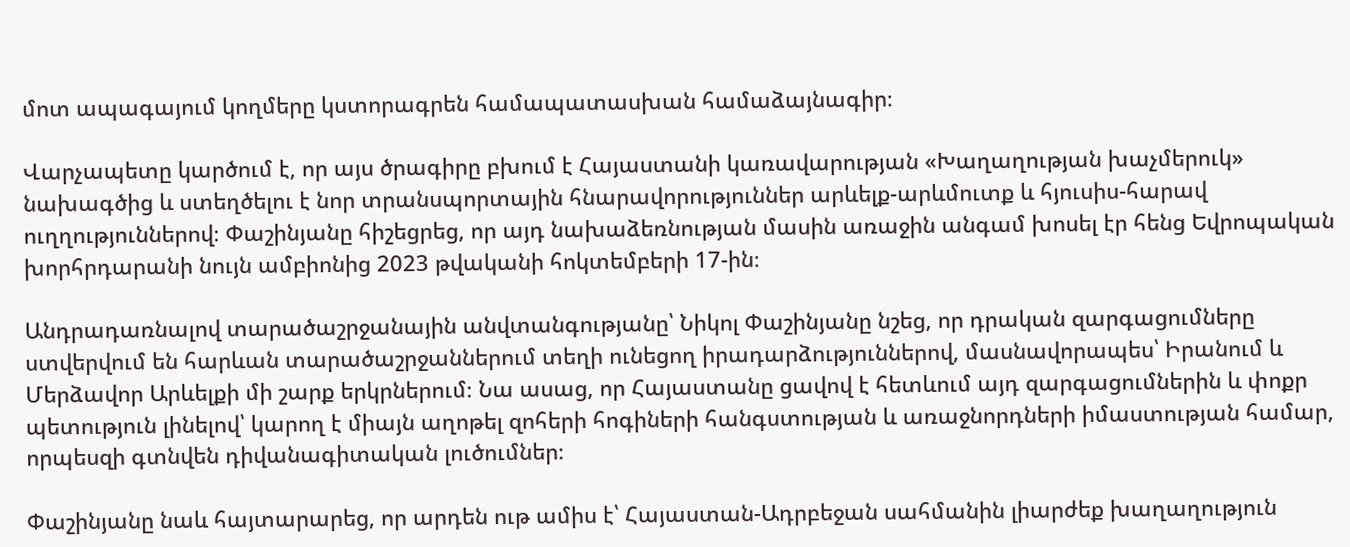մոտ ապագայում կողմերը կստորագրեն համապատասխան համաձայնագիր։

Վարչապետը կարծում է, որ այս ծրագիրը բխում է Հայաստանի կառավարության «Խաղաղության խաչմերուկ» նախագծից և ստեղծելու է նոր տրանսպորտային հնարավորություններ արևելք-արևմուտք և հյուսիս-հարավ ուղղություններով։ Փաշինյանը հիշեցրեց, որ այդ նախաձեռնության մասին առաջին անգամ խոսել էր հենց Եվրոպական խորհրդարանի նույն ամբիոնից 2023 թվականի հոկտեմբերի 17-ին։

Անդրադառնալով տարածաշրջանային անվտանգությանը՝ Նիկոլ Փաշինյանը նշեց, որ դրական զարգացումները ստվերվում են հարևան տարածաշրջաններում տեղի ունեցող իրադարձություններով, մասնավորապես՝ Իրանում և Մերձավոր Արևելքի մի շարք երկրներում։ Նա ասաց, որ Հայաստանը ցավով է հետևում այդ զարգացումներին և փոքր պետություն լինելով՝ կարող է միայն աղոթել զոհերի հոգիների հանգստության և առաջնորդների իմաստության համար, որպեսզի գտնվեն դիվանագիտական լուծումներ։

Փաշինյանը նաև հայտարարեց, որ արդեն ութ ամիս է՝ Հայաստան-Ադրբեջան սահմանին լիարժեք խաղաղություն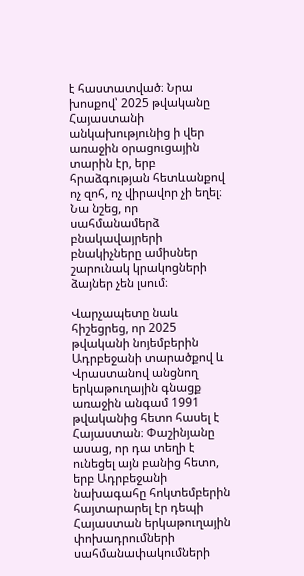է հաստատված։ Նրա խոսքով՝ 2025 թվականը Հայաստանի անկախությունից ի վեր առաջին օրացուցային տարին էր, երբ հրաձգության հետևանքով ոչ զոհ, ոչ վիրավոր չի եղել։ Նա նշեց, որ սահմանամերձ բնակավայրերի բնակիչները ամիսներ շարունակ կրակոցների ձայներ չեն լսում։

Վարչապետը նաև հիշեցրեց, որ 2025 թվականի նոյեմբերին Ադրբեջանի տարածքով և Վրաստանով անցնող երկաթուղային գնացք առաջին անգամ 1991 թվականից հետո հասել է Հայաստան։ Փաշինյանը ասաց, որ դա տեղի է ունեցել այն բանից հետո, երբ Ադրբեջանի նախագահը հոկտեմբերին հայտարարել էր դեպի Հայաստան երկաթուղային փոխադրումների սահմանափակումների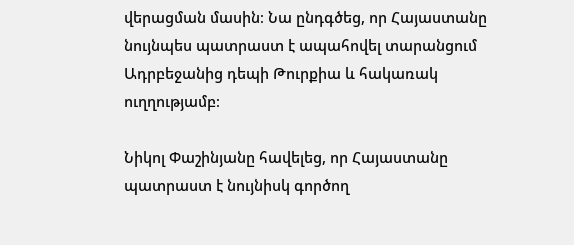վերացման մասին։ Նա ընդգծեց, որ Հայաստանը նույնպես պատրաստ է ապահովել տարանցում Ադրբեջանից դեպի Թուրքիա և հակառակ ուղղությամբ։

Նիկոլ Փաշինյանը հավելեց, որ Հայաստանը պատրաստ է նույնիսկ գործող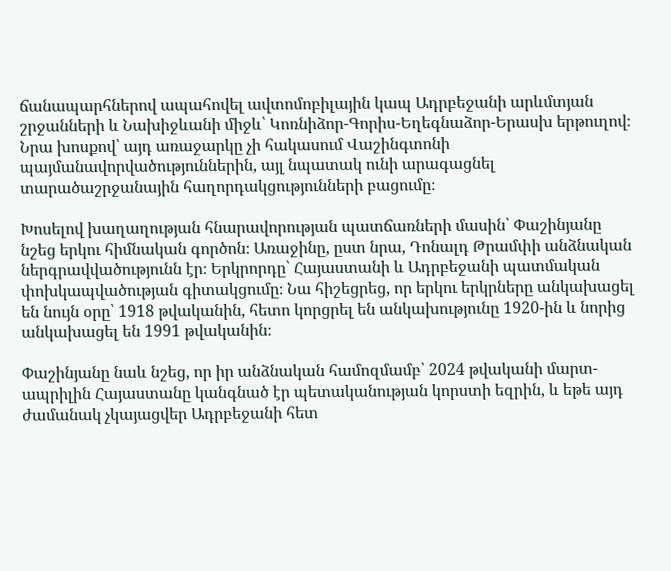ճանապարհներով ապահովել ավտոմոբիլային կապ Ադրբեջանի արևմտյան շրջանների և Նախիջևանի միջև՝ Կոռնիձոր-Գորիս-Եղեգնաձոր-Երասխ երթուղով։ Նրա խոսքով՝ այդ առաջարկը չի հակասում Վաշինգտոնի պայմանավորվածություններին, այլ նպատակ ունի արագացնել տարածաշրջանային հաղորդակցությունների բացումը։

Խոսելով խաղաղության հնարավորության պատճառների մասին՝ Փաշինյանը նշեց երկու հիմնական գործոն։ Առաջինը, ըստ նրա, Դոնալդ Թրամփի անձնական ներգրավվածությունն էր։ Երկրորդը՝ Հայաստանի և Ադրբեջանի պատմական փոխկապվածության գիտակցումը։ Նա հիշեցրեց, որ երկու երկրները անկախացել են նույն օրը՝ 1918 թվականին, հետո կորցրել են անկախությունը 1920-ին և նորից անկախացել են 1991 թվականին։

Փաշինյանը նաև նշեց, որ իր անձնական համոզմամբ՝ 2024 թվականի մարտ-ապրիլին Հայաստանը կանգնած էր պետականության կորստի եզրին, և եթե այդ ժամանակ չկայացվեր Ադրբեջանի հետ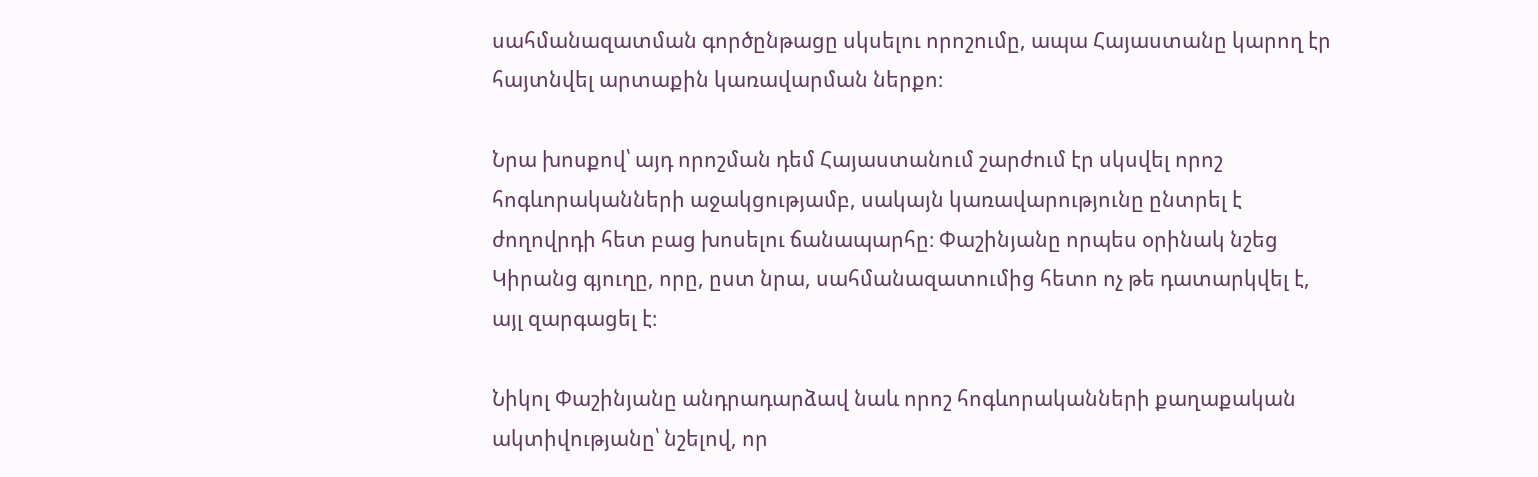սահմանազատման գործընթացը սկսելու որոշումը, ապա Հայաստանը կարող էր հայտնվել արտաքին կառավարման ներքո։

Նրա խոսքով՝ այդ որոշման դեմ Հայաստանում շարժում էր սկսվել որոշ հոգևորականների աջակցությամբ, սակայն կառավարությունը ընտրել է ժողովրդի հետ բաց խոսելու ճանապարհը։ Փաշինյանը որպես օրինակ նշեց Կիրանց գյուղը, որը, ըստ նրա, սահմանազատումից հետո ոչ թե դատարկվել է, այլ զարգացել է։

Նիկոլ Փաշինյանը անդրադարձավ նաև որոշ հոգևորականների քաղաքական ակտիվությանը՝ նշելով, որ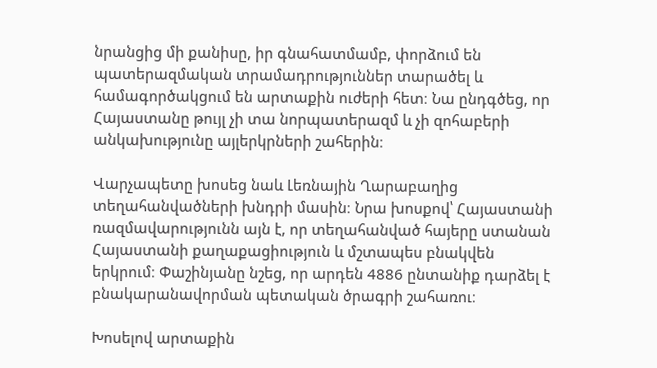նրանցից մի քանիսը, իր գնահատմամբ, փորձում են պատերազմական տրամադրություններ տարածել և համագործակցում են արտաքին ուժերի հետ։ Նա ընդգծեց, որ Հայաստանը թույլ չի տա նորպատերազմ և չի զոհաբերի անկախությունը այլերկրների շահերին։

Վարչապետը խոսեց նաև Լեռնային Ղարաբաղից տեղահանվածների խնդրի մասին։ Նրա խոսքով՝ Հայաստանի ռազմավարությունն այն է, որ տեղահանված հայերը ստանան Հայաստանի քաղաքացիություն և մշտապես բնակվեն երկրում։ Փաշինյանը նշեց, որ արդեն 4886 ընտանիք դարձել է բնակարանավորման պետական ծրագրի շահառու։

Խոսելով արտաքին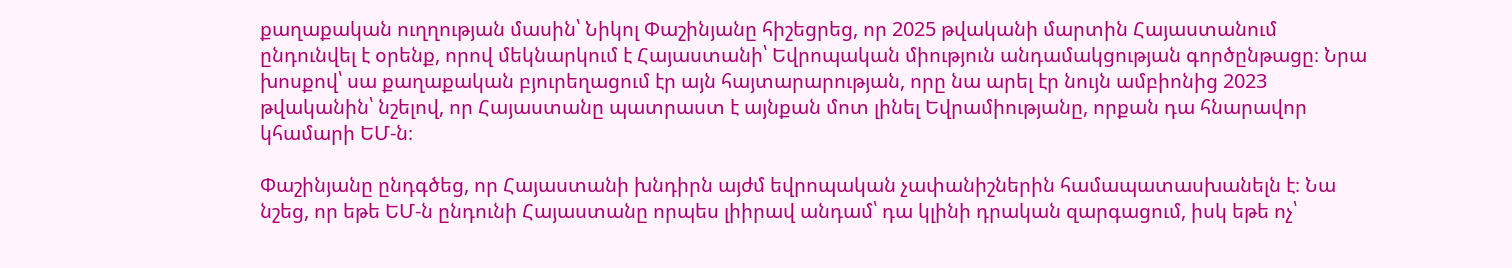քաղաքական ուղղության մասին՝ Նիկոլ Փաշինյանը հիշեցրեց, որ 2025 թվականի մարտին Հայաստանում ընդունվել է օրենք, որով մեկնարկում է Հայաստանի՝ Եվրոպական միություն անդամակցության գործընթացը։ Նրա խոսքով՝ սա քաղաքական բյուրեղացում էր այն հայտարարության, որը նա արել էր նույն ամբիոնից 2023 թվականին՝ նշելով, որ Հայաստանը պատրաստ է այնքան մոտ լինել Եվրամիությանը, որքան դա հնարավոր կհամարի ԵՄ‑ն։

Փաշինյանը ընդգծեց, որ Հայաստանի խնդիրն այժմ եվրոպական չափանիշներին համապատասխանելն է։ Նա նշեց, որ եթե ԵՄ‑ն ընդունի Հայաստանը որպես լիիրավ անդամ՝ դա կլինի դրական զարգացում, իսկ եթե ոչ՝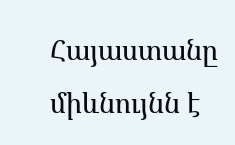Հայաստանը միևնույնն է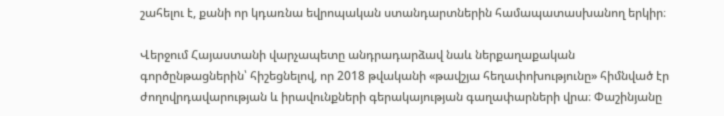շահելու է, քանի որ կդառնա եվրոպական ստանդարտներին համապատասխանող երկիր։

Վերջում Հայաստանի վարչապետը անդրադարձավ նաև ներքաղաքական գործընթացներին՝ հիշեցնելով, որ 2018 թվականի «թավշյա հեղափոխությունը» հիմնված էր ժողովրդավարության և իրավունքների գերակայության գաղափարների վրա։ Փաշինյանը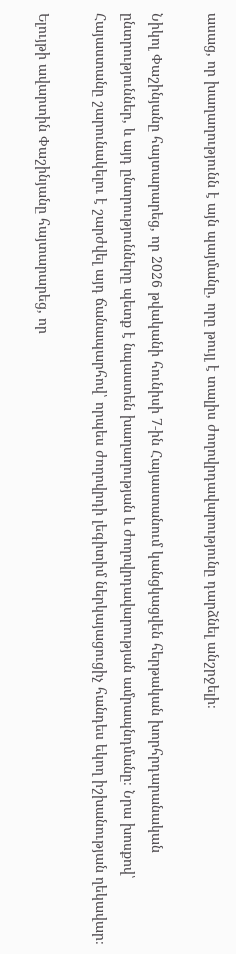ասաց, որ խաղաղությունն է այն պայմանը, որը թույլ է տալիս ժողովրդավարությունը դարձնել անշրջելի։

Նիկոլ Փաշինյանը հայտարարեց, որ 2026 թվականի հունիսի 7‑ին Հայաստանում կանցկացվեն հերթական խորհրդարանական ընտրություններ, և այդ ընտրությունները պետք է նպաստեն խաղաղության և ժողովրդավարության ամրապնդմանը։ Նրա խոսքով՝ Հայաստանը շարունակելու է շարժվել այդ ճանապարհով՝ որպես ժողովրդի լեգիտիմ ներկայացուցիչ հանդես եկող իշխանության ղեկավար։

Ելույթի ավարտին Փաշինյանը հայտարարեց, որ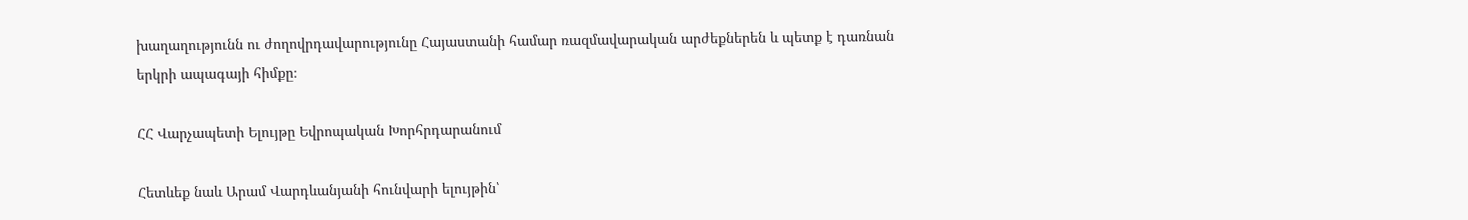խաղաղությունն ու ժողովրդավարությունը Հայաստանի համար ռազմավարական արժեքներեն և պետք է դառնան երկրի ապագայի հիմքը։

ՀՀ Վարչապետի Ելույթը Եվրոպական Խորհրդարանում

Հետևեք նաև Արամ Վարդևանյանի հունվարի ելույթին՝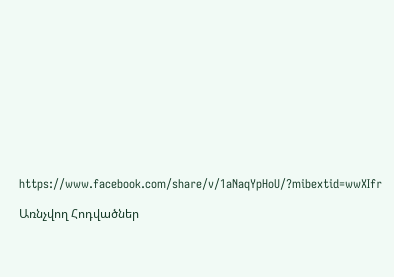https://www.facebook.com/share/v/1aNaqYpHoU/?mibextid=wwXIfr

Առնչվող Հոդվածներ